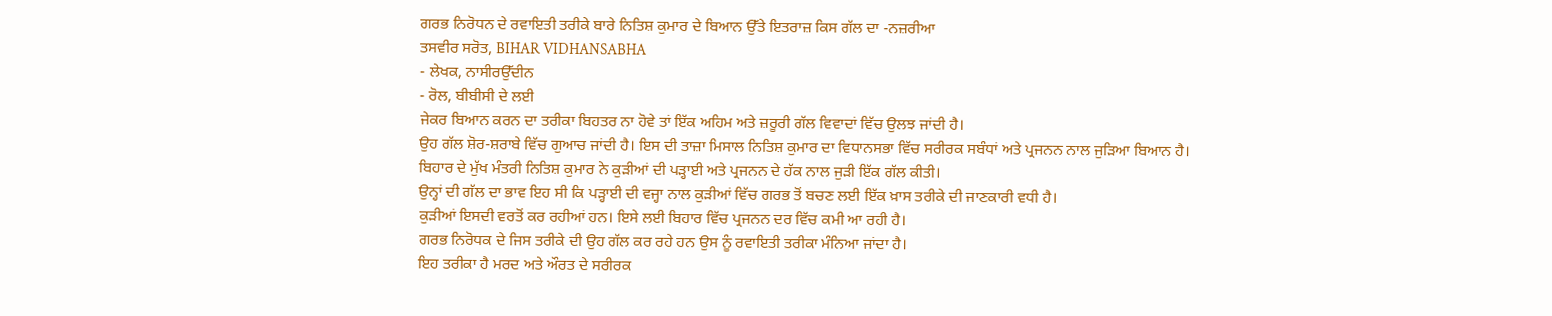ਗਰਭ ਨਿਰੋਧਨ ਦੇ ਰਵਾਇਤੀ ਤਰੀਕੇ ਬਾਰੇ ਨਿਤਿਸ਼ ਕੁਮਾਰ ਦੇ ਬਿਆਨ ਉੱਤੇ ਇਤਰਾਜ਼ ਕਿਸ ਗੱਲ ਦਾ -ਨਜ਼ਰੀਆ
ਤਸਵੀਰ ਸਰੋਤ, BIHAR VIDHANSABHA
- ਲੇਖਕ, ਨਾਸੀਰਉੱਦੀਨ
- ਰੋਲ, ਬੀਬੀਸੀ ਦੇ ਲਈ
ਜੇਕਰ ਬਿਆਨ ਕਰਨ ਦਾ ਤਰੀਕਾ ਬਿਹਤਰ ਨਾ ਹੋਵੇ ਤਾਂ ਇੱਕ ਅਹਿਮ ਅਤੇ ਜ਼ਰੂਰੀ ਗੱਲ ਵਿਵਾਦਾਂ ਵਿੱਚ ਉਲਝ ਜਾਂਦੀ ਹੈ।
ਉਹ ਗੱਲ ਸ਼ੋਰ-ਸ਼ਰਾਬੇ ਵਿੱਚ ਗੁਆਚ ਜਾਂਦੀ ਹੈ। ਇਸ ਦੀ ਤਾਜ਼ਾ ਮਿਸਾਲ ਨਿਤਿਸ਼ ਕੁਮਾਰ ਦਾ ਵਿਧਾਨਸਭਾ ਵਿੱਚ ਸਰੀਰਕ ਸਬੰਧਾਂ ਅਤੇ ਪ੍ਰਜਨਨ ਨਾਲ ਜੁੜਿਆ ਬਿਆਨ ਹੈ।
ਬਿਹਾਰ ਦੇ ਮੁੱਖ ਮੰਤਰੀ ਨਿਤਿਸ਼ ਕੁਮਾਰ ਨੇ ਕੁੜੀਆਂ ਦੀ ਪੜ੍ਹਾਈ ਅਤੇ ਪ੍ਰਜਨਨ ਦੇ ਹੱਕ ਨਾਲ ਜੁੜੀ ਇੱਕ ਗੱਲ ਕੀਤੀ।
ਉਨ੍ਹਾਂ ਦੀ ਗੱਲ ਦਾ ਭਾਵ ਇਹ ਸੀ ਕਿ ਪੜ੍ਹਾਈ ਦੀ ਵਜ੍ਹਾ ਨਾਲ ਕੁੜੀਆਂ ਵਿੱਚ ਗਰਭ ਤੋਂ ਬਚਣ ਲਈ ਇੱਕ ਖ਼ਾਸ ਤਰੀਕੇ ਦੀ ਜਾਣਕਾਰੀ ਵਧੀ ਹੈ।
ਕੁੜੀਆਂ ਇਸਦੀ ਵਰਤੋਂ ਕਰ ਰਹੀਆਂ ਹਨ। ਇਸੇ ਲਈ ਬਿਹਾਰ ਵਿੱਚ ਪ੍ਰਜਨਨ ਦਰ ਵਿੱਚ ਕਮੀ ਆ ਰਹੀ ਹੈ।
ਗਰਭ ਨਿਰੋਧਕ ਦੇ ਜਿਸ ਤਰੀਕੇ ਦੀ ਉਹ ਗੱਲ ਕਰ ਰਹੇ ਹਨ ਉਸ ਨੂੰ ਰਵਾਇਤੀ ਤਰੀਕਾ ਮੰਨਿਆ ਜਾਂਦਾ ਹੈ।
ਇਹ ਤਰੀਕਾ ਹੈ ਮਰਦ ਅਤੇ ਔਰਤ ਦੇ ਸਰੀਰਕ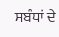ਸਬੰਧਾਂ ਦੇ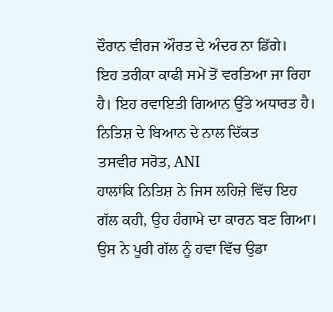ਦੌਰਾਨ ਵੀਰਜ ਔਰਤ ਦੇ ਅੰਦਰ ਨਾ ਡਿੱਗੇ।
ਇਹ ਤਰੀਕਾ ਕਾਫੀ ਸਮੇਂ ਤੋਂ ਵਰਤਿਆ ਜਾ ਰਿਹਾ ਹੈ। ਇਹ ਰਵਾਇਤੀ ਗਿਆਨ ਉੱਤੇ ਅਧਾਰਤ ਹੈ।
ਨਿਤਿਸ਼ ਦੇ ਬਿਆਨ ਦੇ ਨਾਲ ਦਿੱਕਤ
ਤਸਵੀਰ ਸਰੋਤ, ANI
ਹਾਲਾਂਕਿ ਨਿਤਿਸ਼ ਨੇ ਜਿਸ ਲਹਿਜ਼ੇ ਵਿੱਚ ਇਹ ਗੱਲ ਕਹੀ, ਉਹ ਹੰਗਾਮੇ ਦਾ ਕਾਰਨ ਬਣ ਗਿਆ। ਉਸ ਨੇ ਪੂਰੀ ਗੱਲ ਨੂੰ ਹਵਾ ਵਿੱਚ ਉਡਾ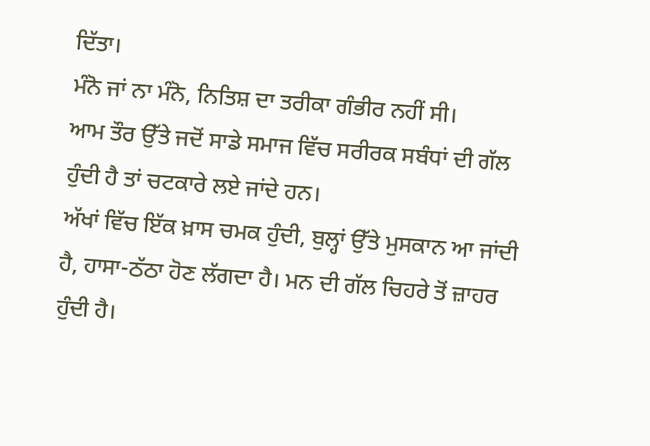ਦਿੱਤਾ।
ਮੰਨੋ ਜਾਂ ਨਾ ਮੰਨੋ, ਨਿਤਿਸ਼ ਦਾ ਤਰੀਕਾ ਗੰਭੀਰ ਨਹੀਂ ਸੀ।
ਆਮ ਤੌਰ ਉੱਤੇ ਜਦੋਂ ਸਾਡੇ ਸਮਾਜ ਵਿੱਚ ਸਰੀਰਕ ਸਬੰਧਾਂ ਦੀ ਗੱਲ ਹੁੰਦੀ ਹੈ ਤਾਂ ਚਟਕਾਰੇ ਲਏ ਜਾਂਦੇ ਹਨ।
ਅੱਖਾਂ ਵਿੱਚ ਇੱਕ ਖ਼ਾਸ ਚਮਕ ਹੁੰਦੀ, ਬੁਲ੍ਹਾਂ ਉੱਤੇ ਮੁਸਕਾਨ ਆ ਜਾਂਦੀ ਹੈ, ਹਾਸਾ-ਠੱਠਾ ਹੋਣ ਲੱਗਦਾ ਹੈ। ਮਨ ਦੀ ਗੱਲ ਚਿਹਰੇ ਤੋਂ ਜ਼ਾਹਰ ਹੁੰਦੀ ਹੈ।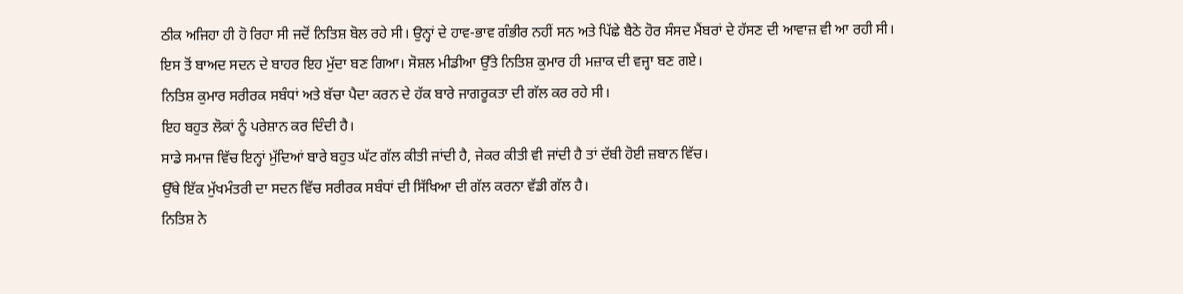ਠੀਕ ਅਜਿਹਾ ਹੀ ਹੋ ਰਿਹਾ ਸੀ ਜਦੋਂ ਨਿਤਿਸ਼ ਬੋਲ ਰਹੇ ਸੀ। ਉਨ੍ਹਾਂ ਦੇ ਹਾਵ-ਭਾਵ ਗੰਭੀਰ ਨਹੀਂ ਸਨ ਅਤੇ ਪਿੱਛੇ ਬੈਠੇ ਹੋਰ ਸੰਸਦ ਮੈਂਬਰਾਂ ਦੇ ਹੱਸਣ ਦੀ ਆਵਾਜ਼ ਵੀ ਆ ਰਹੀ ਸੀ।
ਇਸ ਤੋਂ ਬਾਅਦ ਸਦਨ ਦੇ ਬਾਹਰ ਇਹ ਮੁੱਦਾ ਬਣ ਗਿਆ। ਸੋਸ਼ਲ ਮੀਡੀਆ ਉੱਤੇ ਨਿਤਿਸ਼ ਕੁਮਾਰ ਹੀ ਮਜ਼ਾਕ ਦੀ ਵਜ੍ਹਾ ਬਣ ਗਏ।
ਨਿਤਿਸ਼ ਕੁਮਾਰ ਸਰੀਰਕ ਸਬੰਧਾਂ ਅਤੇ ਬੱਚਾ ਪੈਦਾ ਕਰਨ ਦੇ ਹੱਕ ਬਾਰੇ ਜਾਗਰੂਕਤਾ ਦੀ ਗੱਲ ਕਰ ਰਹੇ ਸੀ।
ਇਹ ਬਹੁਤ ਲੋਕਾਂ ਨੂੰ ਪਰੇਸ਼ਾਨ ਕਰ ਦਿੰਦੀ ਹੈ।
ਸਾਡੇ ਸਮਾਜ ਵਿੱਚ ਇਨ੍ਹਾਂ ਮੁੱਦਿਆਂ ਬਾਰੇ ਬਹੁਤ ਘੱਟ ਗੱਲ ਕੀਤੀ ਜਾਂਦੀ ਹੈ, ਜੇਕਰ ਕੀਤੀ ਵੀ ਜਾਂਦੀ ਹੈ ਤਾਂ ਦੱਬੀ ਹੋਈ ਜ਼ਬਾਨ ਵਿੱਚ।
ਉੱਥੇ ਇੱਕ ਮੁੱਖਮੰਤਰੀ ਦਾ ਸਦਨ ਵਿੱਚ ਸਰੀਰਕ ਸਬੰਧਾਂ ਦੀ ਸਿੱਖਿਆ ਦੀ ਗੱਲ ਕਰਨਾ ਵੱਡੀ ਗੱਲ ਹੈ।
ਨਿਤਿਸ਼ ਨੇ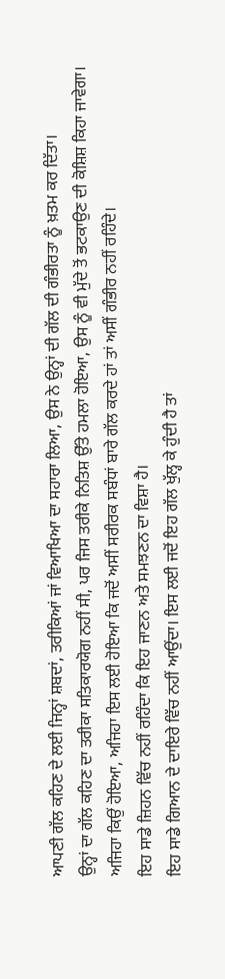ਆਪਣੀ ਗੱਲ ਕਹਿਣ ਦੇ ਲਈ ਜਿਨ੍ਹਾਂ ਸ਼ਬਦਾਂ, ਤਰੀਕਿਆਂ ਜਾਂ ਵਿਆਖਿਆ ਦਾ ਸਹਾਰਾ ਲਿਆ, ਉਸ ਨੇ ਉਨ੍ਹਾਂ ਦੀ ਗੱਲ ਦੀ ਗੰਭੀਰਤਾ ਨੂੰ ਖ਼ਤਮ ਕਰ ਦਿੱਤਾ।
ਉਨ੍ਹਾਂ ਦਾ ਗੱਲ ਕਹਿਣ ਦਾ ਤਰੀਕਾ ਸਤਿਕਾਰਯੋਗ ਨਹੀਂ ਸੀ, ਪਰ ਜਿਸ ਤਰੀਕੇ ਨਿਤਿਸ਼ ਉੱਤੇ ਹਮਲਾ ਹੋਇਆ, ਉਸ ਨੂੰ ਵੀ ਮੁੱਦੇ ਤੋਂ ਭਟਕਾਉਣ ਦੀ ਕੋਸ਼ਿਸ਼ ਕਿਹਾ ਜਾਵੇਗਾ।
ਅਜਿਹਾ ਕਿਉਂ ਹੋਇਆ, ਅਜਿਹਾ ਇਸ ਲਈ ਹੋਇਆ ਕਿ ਜਦੋਂ ਅਸੀਂ ਸਰੀਰਕ ਸਬੰਧਾਂ ਬਾਰੇ ਗੱਲ ਕਰਦੇ ਹਾਂ ਤਾਂ ਅਸੀਂ ਗੰਭੀਰ ਨਹੀਂ ਰਹਿੰਦੇ।
ਇਹ ਸਾਡੇ ਜ਼ਿਹਨ ਵਿੱਚ ਨਹੀਂ ਰਹਿੰਦਾ ਕਿ ਇਹ ਜਾਣਨ ਅਤੇ ਸਮਝਣਨ ਦਾ ਵਿਸ਼ਾ ਹੈ।
ਇਹ ਸਾਡੇ ਗਿਆਨ ਦੇ ਦਾਇਰੇ ਵਿੱਚ ਨਹੀਂ ਆਉਂਦਾ। ਇਸ ਲਈ ਜਦੋਂ ਇਹ ਗੱਲ ਖੁੱਲ੍ਹ ਕੇ ਹੁੰਦੀ ਹੈ ਤਾਂ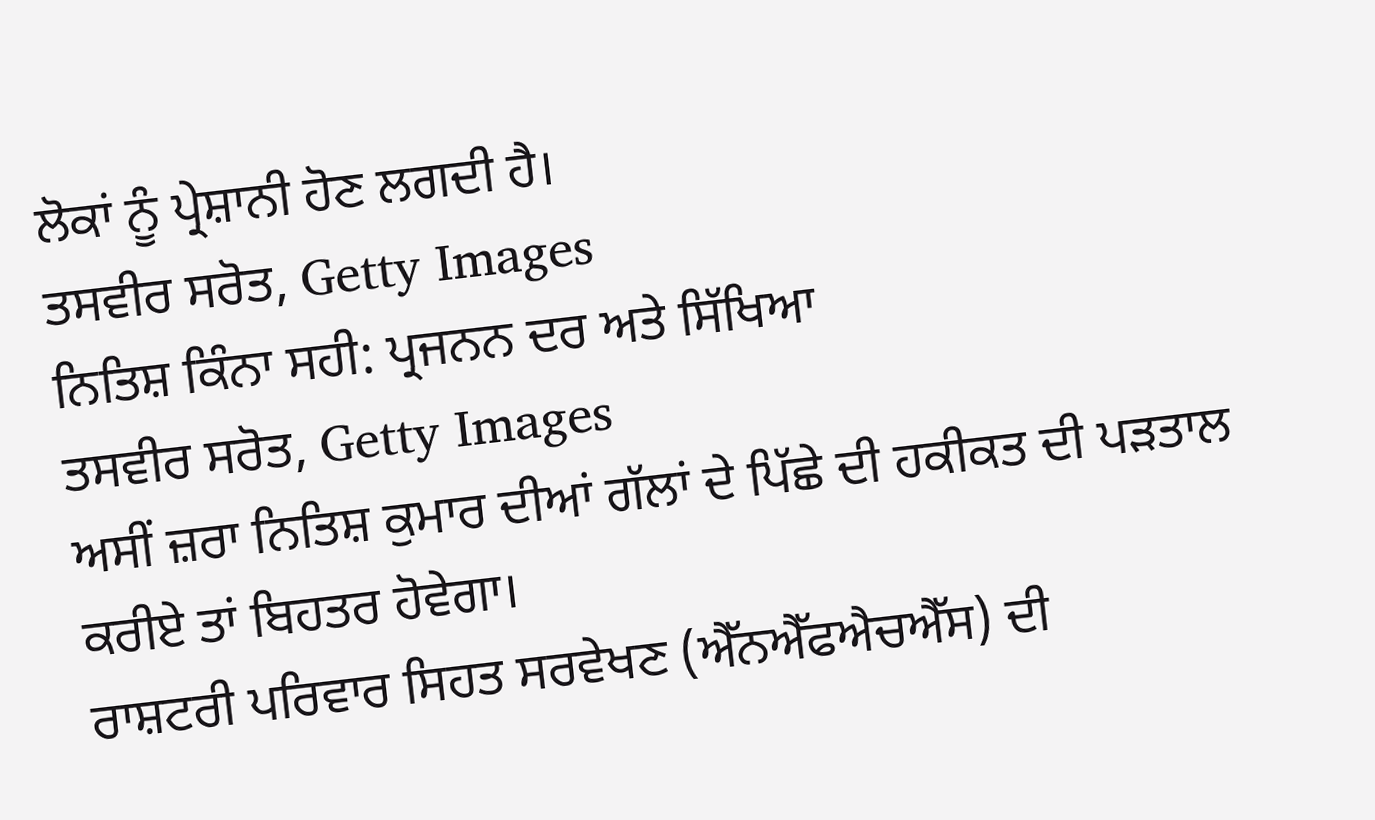ਲੋਕਾਂ ਨੂੰ ਪ੍ਰੇਸ਼ਾਨੀ ਹੋਣ ਲਗਦੀ ਹੈ।
ਤਸਵੀਰ ਸਰੋਤ, Getty Images
ਨਿਤਿਸ਼ ਕਿੰਨਾ ਸਹੀ: ਪ੍ਰਜਨਨ ਦਰ ਅਤੇ ਸਿੱਖਿਆ
ਤਸਵੀਰ ਸਰੋਤ, Getty Images
ਅਸੀਂ ਜ਼ਰਾ ਨਿਤਿਸ਼ ਕੁਮਾਰ ਦੀਆਂ ਗੱਲਾਂ ਦੇ ਪਿੱਛੇ ਦੀ ਹਕੀਕਤ ਦੀ ਪੜਤਾਲ ਕਰੀਏ ਤਾਂ ਬਿਹਤਰ ਹੋਵੇਗਾ।
ਰਾਸ਼ਟਰੀ ਪਰਿਵਾਰ ਸਿਹਤ ਸਰਵੇਖਣ (ਐੱਨਐੱਫਐਚਐੱਸ) ਦੀ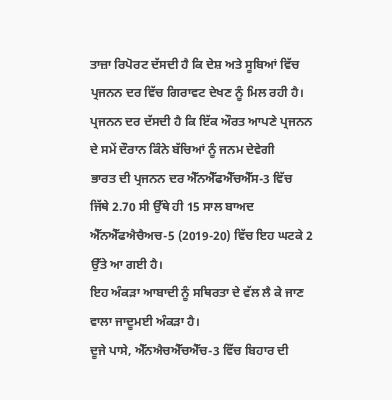ਤਾਜ਼ਾ ਰਿਪੋਰਟ ਦੱਸਦੀ ਹੈ ਕਿ ਦੇਸ਼ ਅਤੇ ਸੂਬਿਆਂ ਵਿੱਚ ਪ੍ਰਜਨਨ ਦਰ ਵਿੱਚ ਗਿਰਾਵਟ ਦੇਖਣ ਨੂੰ ਮਿਲ ਰਹੀ ਹੈ।
ਪ੍ਰਜਨਨ ਦਰ ਦੱਸਦੀ ਹੈ ਕਿ ਇੱਕ ਔਰਤ ਆਪਣੇ ਪ੍ਰਜਨਨ ਦੇ ਸਮੇਂ ਦੌਰਾਨ ਕਿੰਨੇ ਬੱਚਿਆਂ ਨੂੰ ਜਨਮ ਦੇਵੇਗੀ
ਭਾਰਤ ਦੀ ਪ੍ਰਜਨਨ ਦਰ ਐੱਨਐੱਫਐੱਚਐੱਸ-3 ਵਿੱਚ ਜਿੱਥੇ 2.70 ਸੀ ਉੱਥੇ ਹੀ 15 ਸਾਲ ਬਾਅਦ ਐੱਨਐੱਫਐਚੈਅਚ-5 (2019-20) ਵਿੱਚ ਇਹ ਘਟਕੇ 2 ਉੱਤੇ ਆ ਗਈ ਹੈ।
ਇਹ ਅੰਕੜਾ ਆਬਾਦੀ ਨੂੰ ਸਥਿਰਤਾ ਦੇ ਵੱਲ ਲੈ ਕੇ ਜਾਣ ਵਾਲਾ ਜਾਦੂਮਈ ਅੰਕੜਾ ਹੈ।
ਦੂਜੇ ਪਾਸੇ, ਐੱਨਐਚਐੱਚਐੱਚ-3 ਵਿੱਚ ਬਿਹਾਰ ਦੀ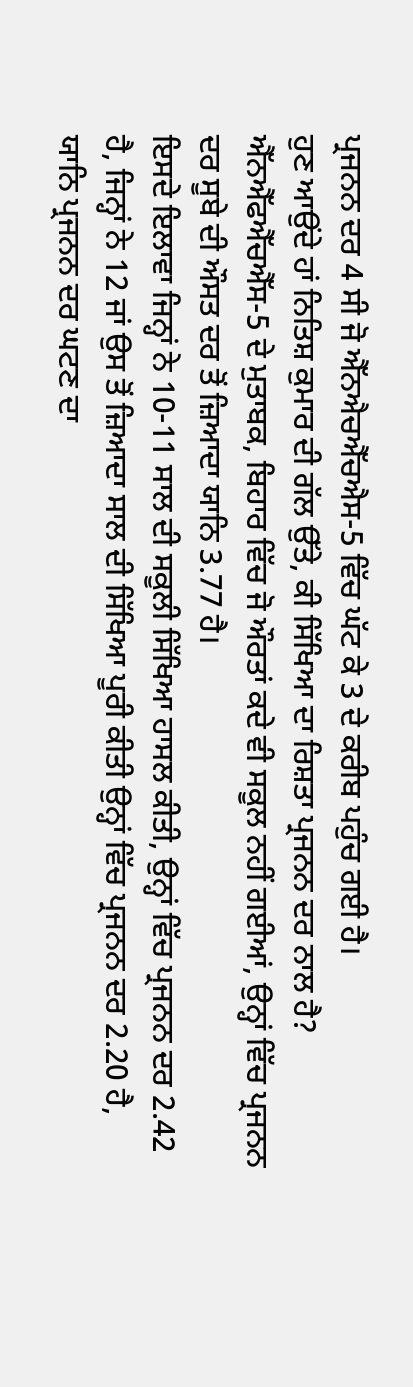ਪ੍ਰਜਨਨ ਦਰ 4 ਸੀ ਜੋ ਐੱਨਐਚਐੱਚਐਸ-5 ਵਿੱਚ ਘੱਟ ਕੇ 3 ਦੇ ਕਰੀਬ ਪਹੁੰਚ ਗਈ ਹੈ।
ਹੁਣ ਆਉਂਦੇ ਹਾਂ ਨਿਤਿਸ਼ ਕੁਮਾਰ ਦੀ ਗੱਲ ਉੱਤੇ, ਕੀ ਸਿੱਖਿਆ ਦਾ ਰਿਸ਼ਤਾ ਪ੍ਰਜਨਨ ਦਰ ਨਾਲ ਹੈ?
ਐੱਨਐੱਫਐੱਚਐੱਸ-5 ਦੇ ਮੁਤਾਬਕ, ਬਿਹਾਰ ਵਿੱਚ ਜੋ ਔਰਤਾਂ ਕਦੇ ਵੀ ਸਕੂਲ ਨਹੀਂ ਗਈਆਂ, ਉਨ੍ਹਾਂ ਵਿੱਚ ਪ੍ਰਜਨਨ ਦਰ ਸੂਬੇ ਦੀ ਔਸਤ ਦਰ ਤੋਂ ਜ਼ਿਆਦਾ ਯਾਨਿ 3.77 ਹੈ।
ਇਸਦੇ ਇਲਾਵਾ ਜਿਨ੍ਹਾਂ ਨੇ 10-11 ਸਾਲ ਦੀ ਸਕੂਲੀ ਸਿੱਖਿਆ ਹਾਸਲ ਕੀਤੀ, ਉਨ੍ਹਾਂ ਵਿੱਚ ਪ੍ਰਜਨਨ ਦਰ 2.42 ਹੈ, ਜਿਨ੍ਹਾਂ ਨੇ 12 ਜਾਂ ਉਸ ਤੋਂ ਜ਼ਿਆਦਾ ਸਾਲ ਦੀ ਸਿੱਖਿਆ ਪੂਰੀ ਕੀਤੀ ਉਨ੍ਹਾਂ ਵਿੱਚ ਪ੍ਰਜਨਨ ਦਰ 2.20 ਹੈ, ਯਾਨਿ ਪ੍ਰਜਨਨ ਦਰ ਘਟਣ ਦਾ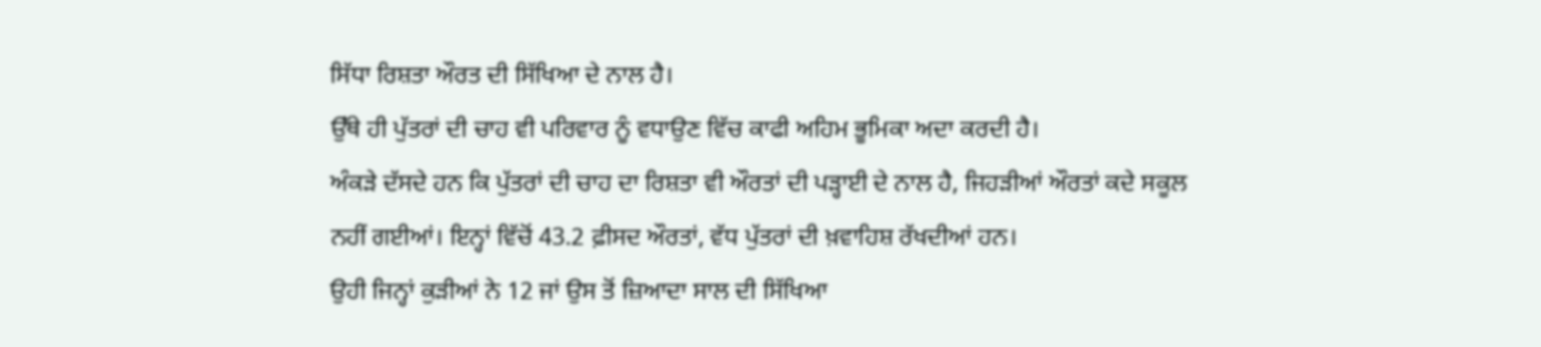ਸਿੱਧਾ ਰਿਸ਼ਤਾ ਔਰਤ ਦੀ ਸਿੱਖਿਆ ਦੇ ਨਾਲ ਹੈ।
ਉੱਥੇ ਹੀ ਪੁੱਤਰਾਂ ਦੀ ਚਾਹ ਵੀ ਪਰਿਵਾਰ ਨੂੰ ਵਧਾਉਣ ਵਿੱਚ ਕਾਫੀ ਅਹਿਮ ਭੂਮਿਕਾ ਅਦਾ ਕਰਦੀ ਹੈ।
ਅੰਕੜੇ ਦੱਸਦੇ ਹਨ ਕਿ ਪੁੱਤਰਾਂ ਦੀ ਚਾਹ ਦਾ ਰਿਸ਼ਤਾ ਵੀ ਔਰਤਾਂ ਦੀ ਪੜ੍ਹਾਈ ਦੇ ਨਾਲ ਹੈ, ਜਿਹੜੀਆਂ ਔਰਤਾਂ ਕਦੇ ਸਕੂਲ ਨਹੀਂ ਗਈਆਂ। ਇਨ੍ਹਾਂ ਵਿੱਚੋਂ 43.2 ਫ਼ੀਸਦ ਔਰਤਾਂ, ਵੱਧ ਪੁੱਤਰਾਂ ਦੀ ਖ਼ਵਾਹਿਸ਼ ਰੱਖਦੀਆਂ ਹਨ।
ਉਹੀ ਜਿਨ੍ਹਾਂ ਕੁੜੀਆਂ ਨੇ 12 ਜਾਂ ਉਸ ਤੋਂ ਜ਼ਿਆਦਾ ਸਾਲ ਦੀ ਸਿੱਖਿਆ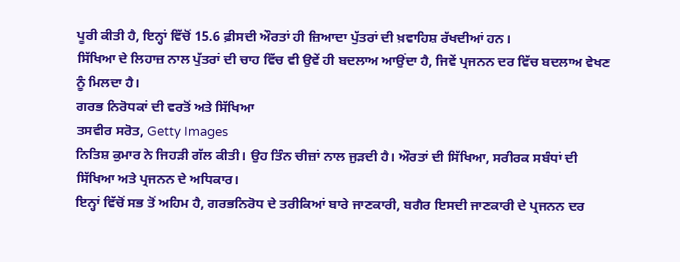ਪੂਰੀ ਕੀਤੀ ਹੈ, ਇਨ੍ਹਾਂ ਵਿੱਚੋਂ 15.6 ਫ਼ੀਸਦੀ ਔਰਤਾਂ ਹੀ ਜ਼ਿਆਦਾ ਪੁੱਤਰਾਂ ਦੀ ਖ਼ਵਾਹਿਸ਼ ਰੱਖਦੀਆਂ ਹਨ।
ਸਿੱਖਿਆ ਦੇ ਲਿਹਾਜ਼ ਨਾਲ ਪੁੱਤਰਾਂ ਦੀ ਚਾਹ ਵਿੱਚ ਵੀ ਉਵੇਂ ਹੀ ਬਦਲਾਅ ਆਉਂਦਾ ਹੈ, ਜਿਵੇਂ ਪ੍ਰਜਨਨ ਦਰ ਵਿੱਚ ਬਦਲਾਅ ਵੇਖਣ ਨੂੰ ਮਿਲਦਾ ਹੈ।
ਗਰਭ ਨਿਰੋਧਕਾਂ ਦੀ ਵਰਤੋਂ ਅਤੇ ਸਿੱਖਿਆ
ਤਸਵੀਰ ਸਰੋਤ, Getty Images
ਨਿਤਿਸ਼ ਕੁਮਾਰ ਨੇ ਜਿਹੜੀ ਗੱਲ ਕੀਤੀ। ਉਹ ਤਿੰਨ ਚੀਜ਼ਾਂ ਨਾਲ ਜੁੜਦੀ ਹੈ। ਔਰਤਾਂ ਦੀ ਸਿੱਖਿਆ, ਸਰੀਰਕ ਸਬੰਧਾਂ ਦੀ ਸਿੱਖਿਆ ਅਤੇ ਪ੍ਰਜਨਨ ਦੇ ਅਧਿਕਾਰ।
ਇਨ੍ਹਾਂ ਵਿੱਚੋਂ ਸਭ ਤੋਂ ਅਹਿਮ ਹੈ, ਗਰਭਨਿਰੋਧ ਦੇ ਤਰੀਕਿਆਂ ਬਾਰੇ ਜਾਣਕਾਰੀ, ਬਗੈਰ ਇਸਦੀ ਜਾਣਕਾਰੀ ਦੇ ਪ੍ਰਜਨਨ ਦਰ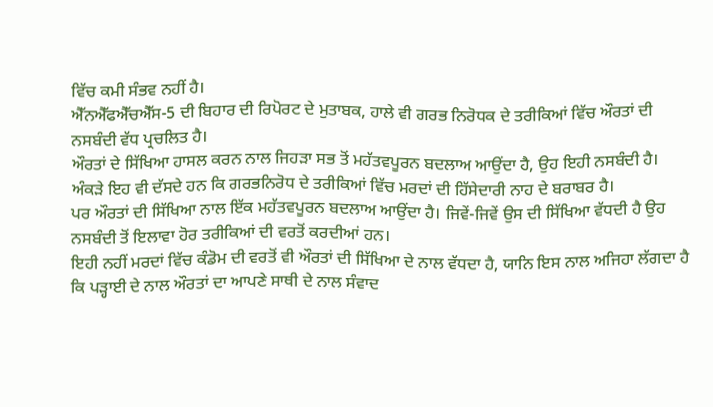ਵਿੱਚ ਕਮੀ ਸੰਭਵ ਨਹੀਂ ਹੈ।
ਐੱਨਐੱਫਐੱਚਐੱਸ-5 ਦੀ ਬਿਹਾਰ ਦੀ ਰਿਪੋਰਟ ਦੇ ਮੁਤਾਬਕ, ਹਾਲੇ ਵੀ ਗਰਭ ਨਿਰੋਧਕ ਦੇ ਤਰੀਕਿਆਂ ਵਿੱਚ ਔਰਤਾਂ ਦੀ ਨਸਬੰਦੀ ਵੱਧ ਪ੍ਰਚਲਿਤ ਹੈ।
ਔਰਤਾਂ ਦੇ ਸਿੱਖਿਆ ਹਾਸਲ ਕਰਨ ਨਾਲ ਜਿਹੜਾ ਸਭ ਤੋਂ ਮਹੱਤਵਪੂਰਨ ਬਦਲਾਅ ਆਉਂਦਾ ਹੈ, ਉਹ ਇਹੀ ਨਸਬੰਦੀ ਹੈ।
ਅੰਕੜੇ ਇਹ ਵੀ ਦੱਸਦੇ ਹਨ ਕਿ ਗਰਭਨਿਰੋਧ ਦੇ ਤਰੀਕਿਆਂ ਵਿੱਚ ਮਰਦਾਂ ਦੀ ਹਿੱਸੇਦਾਰੀ ਨਾਹ ਦੇ ਬਰਾਬਰ ਹੈ।
ਪਰ ਔਰਤਾਂ ਦੀ ਸਿੱਖਿਆ ਨਾਲ ਇੱਕ ਮਹੱਤਵਪੂਰਨ ਬਦਲਾਅ ਆਉਂਦਾ ਹੈ। ਜਿਵੇਂ-ਜਿਵੇਂ ਉਸ ਦੀ ਸਿੱਖਿਆ ਵੱਧਦੀ ਹੈ ਉਹ ਨਸਬੰਦੀ ਤੋਂ ਇਲਾਵਾ ਹੋਰ ਤਰੀਕਿਆਂ ਦੀ ਵਰਤੋਂ ਕਰਦੀਆਂ ਹਨ।
ਇਹੀ ਨਹੀਂ ਮਰਦਾਂ ਵਿੱਚ ਕੰਡੋਮ ਦੀ ਵਰਤੋਂ ਵੀ ਔਰਤਾਂ ਦੀ ਸਿੱਖਿਆ ਦੇ ਨਾਲ ਵੱਧਦਾ ਹੈ, ਯਾਨਿ ਇਸ ਨਾਲ ਅਜਿਹਾ ਲੱਗਦਾ ਹੈ ਕਿ ਪੜ੍ਹਾਈ ਦੇ ਨਾਲ ਔਰਤਾਂ ਦਾ ਆਪਣੇ ਸਾਥੀ ਦੇ ਨਾਲ ਸੰਵਾਦ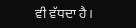ਵੀ ਵੱਧਦਾ ਹੈ।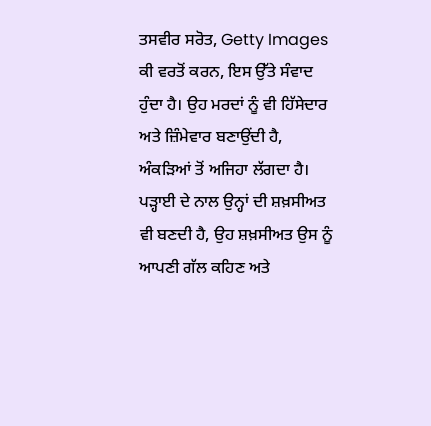ਤਸਵੀਰ ਸਰੋਤ, Getty Images
ਕੀ ਵਰਤੋਂ ਕਰਨ, ਇਸ ਉੱਤੇ ਸੰਵਾਦ ਹੁੰਦਾ ਹੈ। ਉਹ ਮਰਦਾਂ ਨੂੰ ਵੀ ਹਿੱਸੇਦਾਰ ਅਤੇ ਜ਼ਿੰਮੇਵਾਰ ਬਣਾਉਂਦੀ ਹੈ, ਅੰਕੜਿਆਂ ਤੋਂ ਅਜਿਹਾ ਲੱਗਦਾ ਹੈ।
ਪੜ੍ਹਾਈ ਦੇ ਨਾਲ ਉਨ੍ਹਾਂ ਦੀ ਸ਼ਖ਼ਸੀਅਤ ਵੀ ਬਣਦੀ ਹੈ, ਉਹ ਸ਼ਖ਼ਸੀਅਤ ਉਸ ਨੂੰ ਆਪਣੀ ਗੱਲ ਕਹਿਣ ਅਤੇ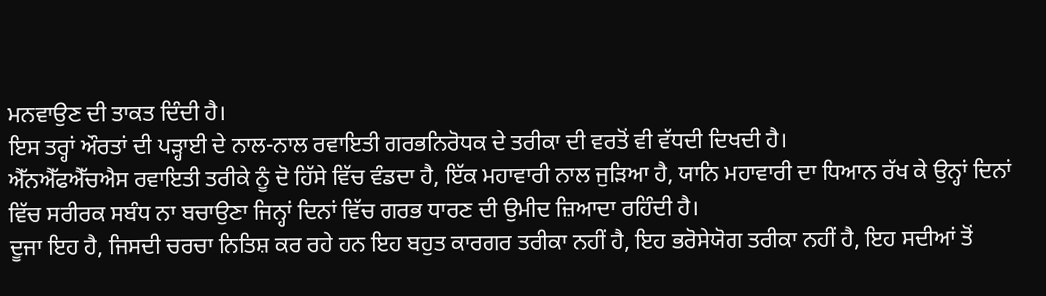ਮਨਵਾਉਣ ਦੀ ਤਾਕਤ ਦਿੰਦੀ ਹੈ।
ਇਸ ਤਰ੍ਹਾਂ ਔਰਤਾਂ ਦੀ ਪੜ੍ਹਾਈ ਦੇ ਨਾਲ-ਨਾਲ ਰਵਾਇਤੀ ਗਰਭਨਿਰੋਧਕ ਦੇ ਤਰੀਕਾ ਦੀ ਵਰਤੋਂ ਵੀ ਵੱਧਦੀ ਦਿਖਦੀ ਹੈ।
ਐੱਨਐੱਫਐੱਚਐਸ ਰਵਾਇਤੀ ਤਰੀਕੇ ਨੂੰ ਦੋ ਹਿੱਸੇ ਵਿੱਚ ਵੰਡਦਾ ਹੈ, ਇੱਕ ਮਹਾਵਾਰੀ ਨਾਲ ਜੁੜਿਆ ਹੈ, ਯਾਨਿ ਮਹਾਵਾਰੀ ਦਾ ਧਿਆਨ ਰੱਖ ਕੇ ਉਨ੍ਹਾਂ ਦਿਨਾਂ ਵਿੱਚ ਸਰੀਰਕ ਸਬੰਧ ਨਾ ਬਚਾਉਣਾ ਜਿਨ੍ਹਾਂ ਦਿਨਾਂ ਵਿੱਚ ਗਰਭ ਧਾਰਣ ਦੀ ਉਮੀਦ ਜ਼ਿਆਦਾ ਰਹਿੰਦੀ ਹੈ।
ਦੂਜਾ ਇਹ ਹੈ, ਜਿਸਦੀ ਚਰਚਾ ਨਿਤਿਸ਼ ਕਰ ਰਹੇ ਹਨ ਇਹ ਬਹੁਤ ਕਾਰਗਰ ਤਰੀਕਾ ਨਹੀਂ ਹੈ, ਇਹ ਭਰੋਸੇਯੋਗ ਤਰੀਕਾ ਨਹੀਂ ਹੈ, ਇਹ ਸਦੀਆਂ ਤੋਂ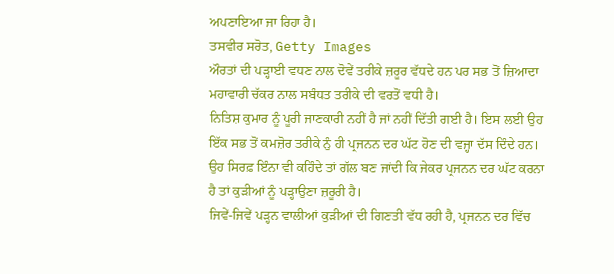ਅਪਣਾਇਆ ਜਾ ਰਿਹਾ ਹੈ।
ਤਸਵੀਰ ਸਰੋਤ, Getty Images
ਔਰਤਾਂ ਦੀ ਪੜ੍ਹਾਈ ਵਧਣ ਨਾਲ ਦੋਵੇਂ ਤਰੀਕੇ ਜ਼ਰੂਰ ਵੱਧਦੇ ਹਨ ਪਰ ਸਭ ਤੋਂ ਜ਼ਿਆਦਾ ਮਹਾਵਾਰੀ ਚੱਕਰ ਨਾਲ ਸਬੰਧਤ ਤਰੀਕੇ ਦੀ ਵਰਤੋਂ ਵਧੀ ਹੈ।
ਨਿਤਿਸ਼ ਕੁਮਾਰ ਨੂੰ ਪੂਰੀ ਜਾਣਕਾਰੀ ਨਹੀਂ ਹੈ ਜਾਂ ਨਹੀਂ ਦਿੱਤੀ ਗਈ ਹੈ। ਇਸ ਲਈ ਉਹ ਇੱਕ ਸਭ ਤੋਂ ਕਮਜ਼ੋਰ ਤਰੀਕੇ ਨੁੰ ਹੀ ਪ੍ਰਜਨਨ ਦਰ ਘੱਟ ਹੋਣ ਦੀ ਵਜ੍ਹਾ ਦੱਸ ਦਿੰਦੇ ਹਨ।
ਉਹ ਸਿਰਫ਼ ਇੰਨਾ ਵੀ ਕਹਿੰਦੇ ਤਾਂ ਗੱਲ ਬਣ ਜਾਂਦੀ ਕਿ ਜੇਕਰ ਪ੍ਰਜਨਨ ਦਰ ਘੱਟ ਕਰਨਾ ਹੈ ਤਾਂ ਕੁੜੀਆਂ ਨੂੰ ਪੜ੍ਹਾਉਣਾ ਜ਼ਰੂਰੀ ਹੈ।
ਜਿਵੇਂ-ਜਿਵੇਂ ਪੜ੍ਹਨ ਵਾਲੀਆਂ ਕੁੜੀਆਂ ਦੀ ਗਿਣਤੀ ਵੱਧ ਰਹੀ ਹੈ, ਪ੍ਰਜਨਨ ਦਰ ਵਿੱਚ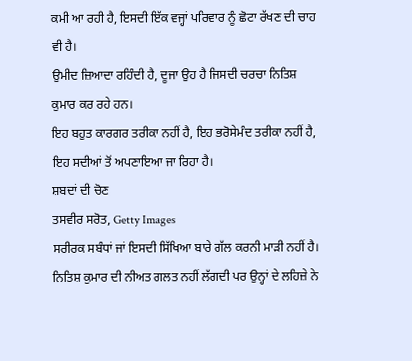ਕਮੀ ਆ ਰਹੀ ਹੈ, ਇਸਦੀ ਇੱਕ ਵਜ੍ਹਾਂ ਪਰਿਵਾਰ ਨੂੰ ਛੋਟਾ ਰੱਖਣ ਦੀ ਚਾਹ ਵੀ ਹੈ।
ਉਮੀਦ ਜ਼ਿਆਦਾ ਰਹਿੰਦੀ ਹੈ, ਦੂਜਾ ਉਹ ਹੈ ਜਿਸਦੀ ਚਰਚਾ ਨਿਤਿਸ਼ ਕੁਮਾਰ ਕਰ ਰਹੇ ਹਨ।
ਇਹ ਬਹੁਤ ਕਾਰਗਰ ਤਰੀਕਾ ਨਹੀਂ ਹੈ, ਇਹ ਭਰੋਸੇਮੰਦ ਤਰੀਕਾ ਨਹੀਂ ਹੈ, ਇਹ ਸਦੀਆਂ ਤੋਂ ਅਪਣਾਇਆ ਜਾ ਰਿਹਾ ਹੈ।
ਸ਼ਬਦਾਂ ਦੀ ਚੋਣ
ਤਸਵੀਰ ਸਰੋਤ, Getty Images
ਸਰੀਰਕ ਸਬੰਧਾਂ ਜਾਂ ਇਸਦੀ ਸਿੱਖਿਆ ਬਾਰੇ ਗੱਲ ਕਰਨੀ ਮਾੜੀ ਨਹੀਂ ਹੈ।
ਨਿਤਿਸ਼ ਕੁਮਾਰ ਦੀ ਨੀਅਤ ਗਲਤ ਨਹੀਂ ਲੱਗਦੀ ਪਰ ਉਨ੍ਹਾਂ ਦੇ ਲਹਿਜ਼ੇ ਨੇ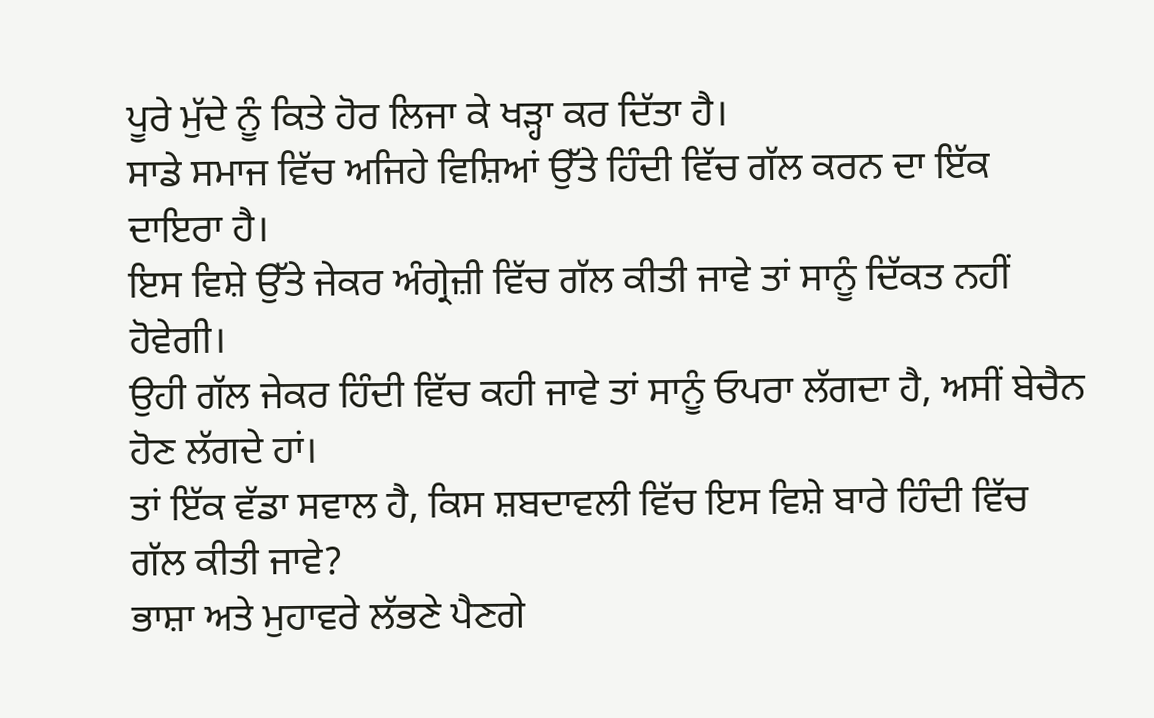ਪੂਰੇ ਮੁੱਦੇ ਨੂੰ ਕਿਤੇ ਹੋਰ ਲਿਜਾ ਕੇ ਖੜ੍ਹਾ ਕਰ ਦਿੱਤਾ ਹੈ।
ਸਾਡੇ ਸਮਾਜ ਵਿੱਚ ਅਜਿਹੇ ਵਿਸ਼ਿਆਂ ਉੱਤੇ ਹਿੰਦੀ ਵਿੱਚ ਗੱਲ ਕਰਨ ਦਾ ਇੱਕ ਦਾਇਰਾ ਹੈ।
ਇਸ ਵਿਸ਼ੇ ਉੱਤੇ ਜੇਕਰ ਅੰਗ੍ਰੇਜ਼ੀ ਵਿੱਚ ਗੱਲ ਕੀਤੀ ਜਾਵੇ ਤਾਂ ਸਾਨੂੰ ਦਿੱਕਤ ਨਹੀਂ ਹੋਵੇਗੀ।
ਉਹੀ ਗੱਲ ਜੇਕਰ ਹਿੰਦੀ ਵਿੱਚ ਕਹੀ ਜਾਵੇ ਤਾਂ ਸਾਨੂੰ ਓਪਰਾ ਲੱਗਦਾ ਹੈ, ਅਸੀਂ ਬੇਚੈਨ ਹੋਣ ਲੱਗਦੇ ਹਾਂ।
ਤਾਂ ਇੱਕ ਵੱਡਾ ਸਵਾਲ ਹੈ, ਕਿਸ ਸ਼ਬਦਾਵਲੀ ਵਿੱਚ ਇਸ ਵਿਸ਼ੇ ਬਾਰੇ ਹਿੰਦੀ ਵਿੱਚ ਗੱਲ ਕੀਤੀ ਜਾਵੇ?
ਭਾਸ਼ਾ ਅਤੇ ਮੁਹਾਵਰੇ ਲੱਭਣੇ ਪੈਣਗੇ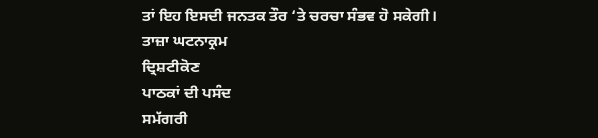ਤਾਂ ਇਹ ਇਸਦੀ ਜਨਤਕ ਤੌਰ ‘ਤੇ ਚਰਚਾ ਸੰਭਵ ਹੋ ਸਕੇਗੀ।
ਤਾਜ਼ਾ ਘਟਨਾਕ੍ਰਮ
ਦ੍ਰਿਸ਼ਟੀਕੋਣ
ਪਾਠਕਾਂ ਦੀ ਪਸੰਦ
ਸਮੱਗਰੀ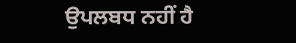ਉਪਲਬਧ ਨਹੀਂ ਹੈ